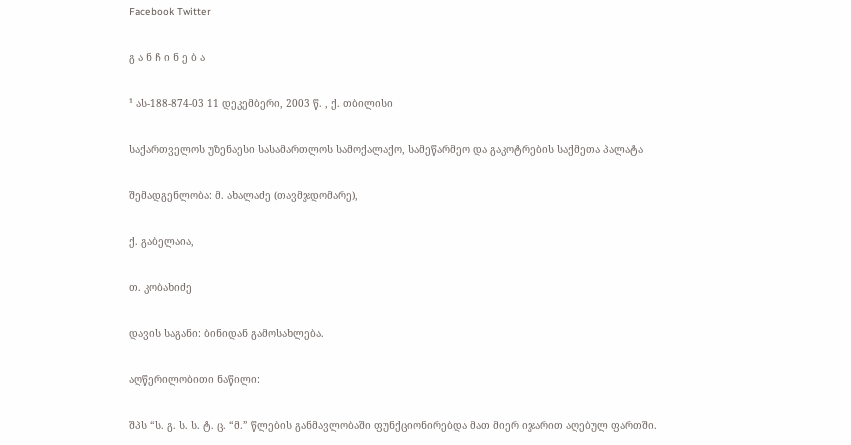Facebook Twitter

გ ა ნ ჩ ი ნ ე ბ ა

¹ ას-188-874-03 11 დეკემბერი, 2003 წ. , ქ. თბილისი

საქართველოს უზენაესი სასამართლოს სამოქალაქო, სამეწარმეო და გაკოტრების საქმეთა პალატა

შემადგენლობა: მ. ახალაძე (თავმჯდომარე),

ქ. გაბელაია,

თ. კობახიძე

დავის საგანი: ბინიდან გამოსახლება.

აღწერილობითი ნაწილი:

შპს “ს. გ. ს. ს. ტ. ც. “მ.” წლების განმავლობაში ფუნქციონირებდა მათ მიერ იჯარით აღებულ ფართში.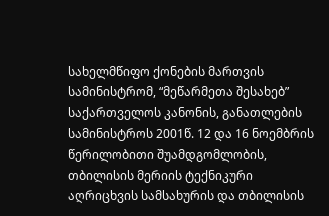სახელმწიფო ქონების მართვის სამინისტრომ, “მეწარმეთა შესახებ” საქართველოს კანონის, განათლების სამინისტროს 2001წ. 12 და 16 ნოემბრის წერილობითი შუამდგომლობის, თბილისის მერიის ტექნიკური აღრიცხვის სამსახურის და თბილისის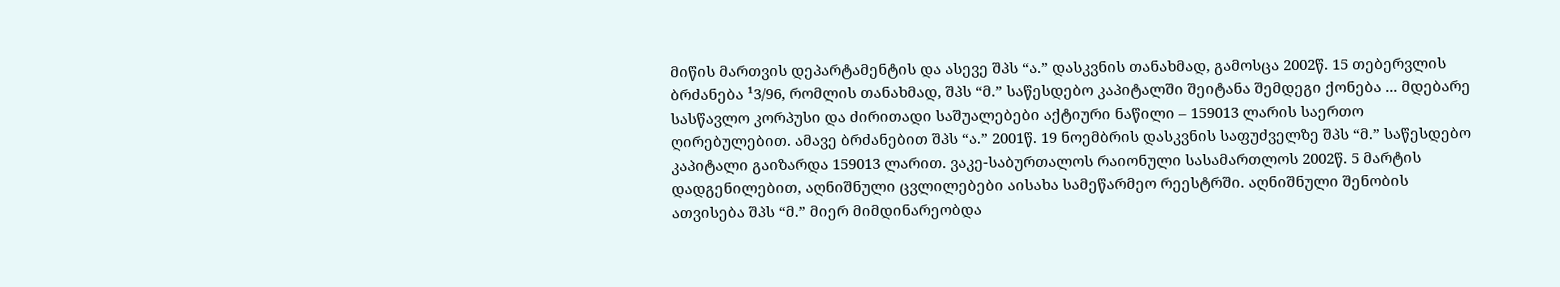მიწის მართვის დეპარტამენტის და ასევე შპს “ა.” დასკვნის თანახმად, გამოსცა 2002წ. 15 თებერვლის ბრძანება ¹3/96, რომლის თანახმად, შპს “მ.” საწესდებო კაპიტალში შეიტანა შემდეგი ქონება ... მდებარე სასწავლო კორპუსი და ძირითადი საშუალებები აქტიური ნაწილი – 159013 ლარის საერთო ღირებულებით. ამავე ბრძანებით შპს “ა.” 2001წ. 19 ნოემბრის დასკვნის საფუძველზე შპს “მ.” საწესდებო კაპიტალი გაიზარდა 159013 ლარით. ვაკე-საბურთალოს რაიონული სასამართლოს 2002წ. 5 მარტის დადგენილებით, აღნიშნული ცვლილებები აისახა სამეწარმეო რეესტრში. აღნიშნული შენობის ათვისება შპს “მ.” მიერ მიმდინარეობდა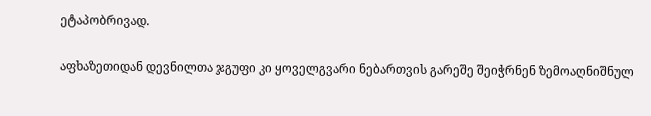ეტაპობრივად.

აფხაზეთიდან დევნილთა ჯგუფი კი ყოველგვარი ნებართვის გარეშე შეიჭრნენ ზემოაღნიშნულ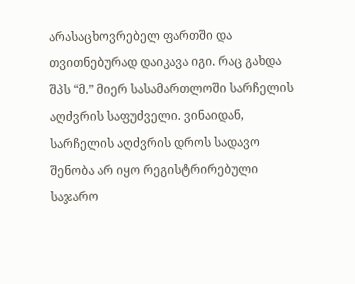არასაცხოვრებელ ფართში და თვითნებურად დაიკავა იგი. რაც გახდა შპს “მ.” მიერ სასამართლოში სარჩელის აღძვრის საფუძველი. ვინაიდან, სარჩელის აღძვრის დროს სადავო შენობა არ იყო რეგისტრირებული საჯარო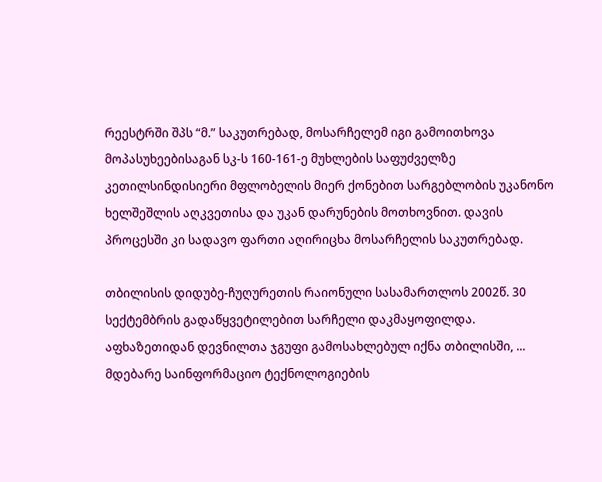რეესტრში შპს “მ.” საკუთრებად, მოსარჩელემ იგი გამოითხოვა მოპასუხეებისაგან სკ-ს 160-161-ე მუხლების საფუძველზე კეთილსინდისიერი მფლობელის მიერ ქონებით სარგებლობის უკანონო ხელშეშლის აღკვეთისა და უკან დარუნების მოთხოვნით. დავის პროცესში კი სადავო ფართი აღირიცხა მოსარჩელის საკუთრებად.

თბილისის დიდუბე-ჩუღურეთის რაიონული სასამართლოს 2002წ. 30 სექტემბრის გადაწყვეტილებით სარჩელი დაკმაყოფილდა. აფხაზეთიდან დევნილთა ჯგუფი გამოსახლებულ იქნა თბილისში, ... მდებარე საინფორმაციო ტექნოლოგიების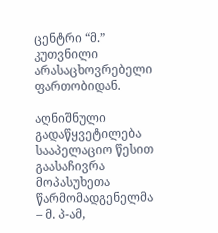ცენტრი “მ.” კუთვნილი არასაცხოვრებელი ფართობიდან.

აღნიშნული გადაწყვეტილება სააპელაციო წესით გაასაჩივრა მოპასუხეთა წარმომადგენელმა – მ. პ-ამ,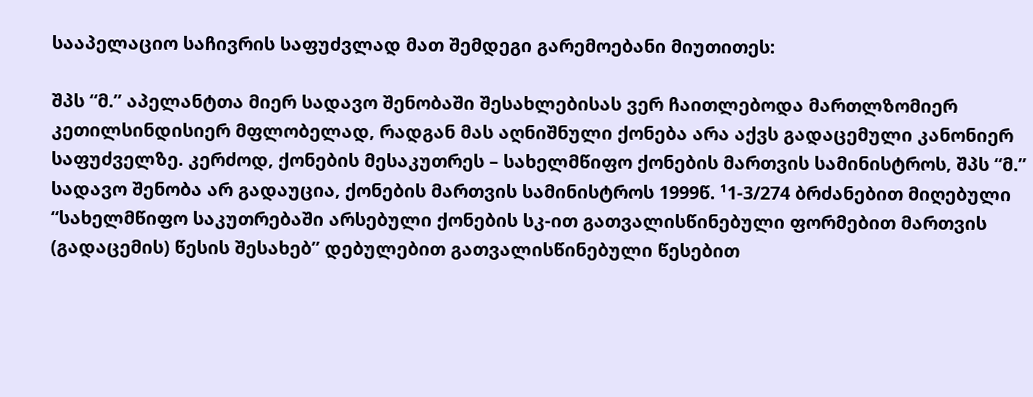სააპელაციო საჩივრის საფუძვლად მათ შემდეგი გარემოებანი მიუთითეს:

შპს “მ.” აპელანტთა მიერ სადავო შენობაში შესახლებისას ვერ ჩაითლებოდა მართლზომიერ კეთილსინდისიერ მფლობელად, რადგან მას აღნიშნული ქონება არა აქვს გადაცემული კანონიერ საფუძველზე. კერძოდ, ქონების მესაკუთრეს – სახელმწიფო ქონების მართვის სამინისტროს, შპს “მ.” სადავო შენობა არ გადაუცია, ქონების მართვის სამინისტროს 1999წ. ¹1-3/274 ბრძანებით მიღებული “სახელმწიფო საკუთრებაში არსებული ქონების სკ-ით გათვალისწინებული ფორმებით მართვის (გადაცემის) წესის შესახებ” დებულებით გათვალისწინებული წესებით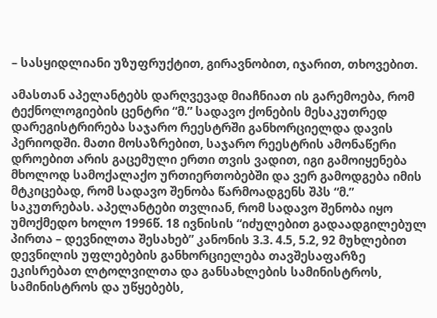– სასყიდლიანი უზუფრუქტით, გირავნობით, იჯარით, თხოვებით.

ამასთან აპელანტებს დარღვევად მიაჩნიათ ის გარემოება, რომ ტექნოლოგიების ცენტრი “მ.” სადავო ქონების მესაკუთრედ დარეგისტრირება საჯარო რეესტრში განხორციელდა დავის პერიოდში. მათი მოსაზრებით, საჯარო რეესტრის ამონაწერი დროებით არის გაცემული ერთი თვის ვადით, იგი გამოიყენება მხოლოდ სამოქალაქო ურთიერთობებში და ვერ გამოდგება იმის მტკიცებად, რომ სადავო შენობა წარმოადგენს შპს “მ.” საკუთრებას. აპელანტები თვლიან, რომ სადავო შენობა იყო უმოქმედო ხოლო 1996წ. 18 ივნისის “იძულებით გადაადგილებულ პირთა – დევნილთა შესახებ” კანონის 3.3. 4.5, 5.2, 92 მუხლებით დევნილის უფლებების განხორციელება თავშესაფარზე ეკისრებათ ლტოლვილთა და განსახლების სამინისტროს, სამინისტროს და უწყებებს,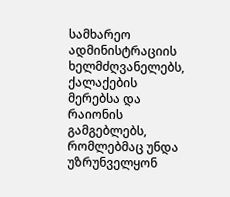სამხარეო ადმინისტრაციის ხელმძღვანელებს, ქალაქების მერებსა და რაიონის გამგებლებს, რომლებმაც უნდა უზრუნველყონ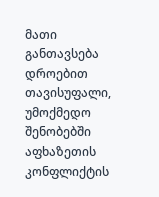მათი განთავსება დროებით თავისუფალი, უმოქმედო შენობებში აფხაზეთის კონფლიქტის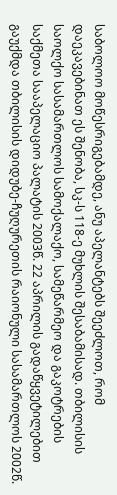საბოლოო მოწესრიგებამდე, ანუ აპელანტებს შეეძლოთ, რომ დაეკავებინათ ეს შენობა, სკ-ს 118-ე მუხლის შესაბამისად. თბილისის საოლქო სასამართლოს სამოქალაქო, სამეწარმეო და გაკოტრების საქმეთა სააპელაციო პალატის 2003წ. 22 აპრილის გადაწყვეტილებით გაუქმდა თბილისის დიდუბე-ჩუღურეთის რაიონული სასამართლოს 2002წ.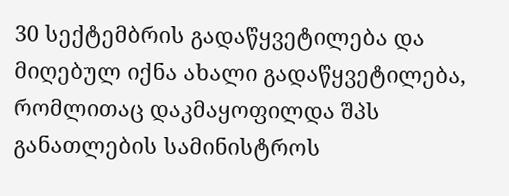30 სექტემბრის გადაწყვეტილება და მიღებულ იქნა ახალი გადაწყვეტილება, რომლითაც დაკმაყოფილდა შპს განათლების სამინისტროს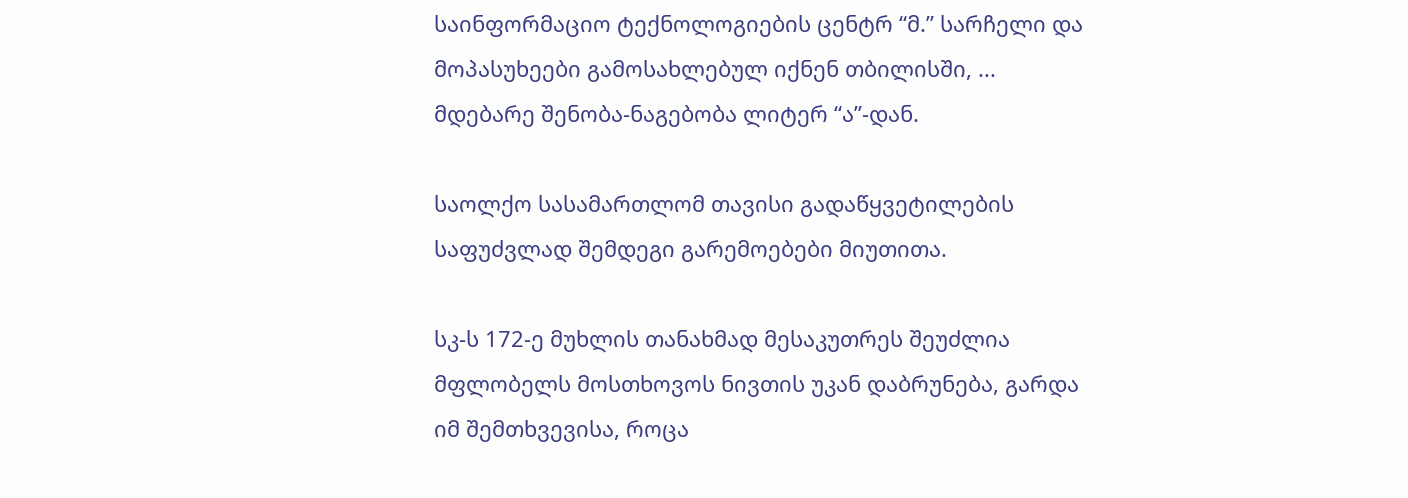საინფორმაციო ტექნოლოგიების ცენტრ “მ.” სარჩელი და მოპასუხეები გამოსახლებულ იქნენ თბილისში, ... მდებარე შენობა-ნაგებობა ლიტერ “ა”-დან.

საოლქო სასამართლომ თავისი გადაწყვეტილების საფუძვლად შემდეგი გარემოებები მიუთითა.

სკ-ს 172-ე მუხლის თანახმად მესაკუთრეს შეუძლია მფლობელს მოსთხოვოს ნივთის უკან დაბრუნება, გარდა იმ შემთხვევისა, როცა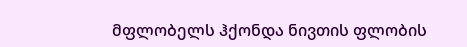მფლობელს ჰქონდა ნივთის ფლობის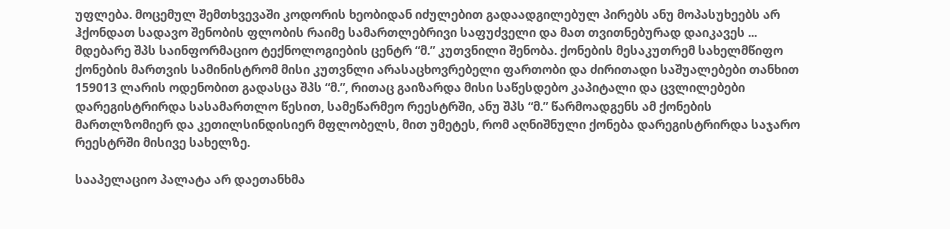უფლება. მოცემულ შემთხვევაში კოდორის ხეობიდან იძულებით გადაადგილებულ პირებს ანუ მოპასუხეებს არ ჰქონდათ სადავო შენობის ფლობის რაიმე სამართლებრივი საფუძველი და მათ თვითნებურად დაიკავეს ... მდებარე შპს საინფორმაციო ტექნოლოგიების ცენტრ “მ.” კუთვნილი შენობა. ქონების მესაკუთრემ სახელმწიფო ქონების მართვის სამინისტრომ მისი კუთვნლი არასაცხოვრებელი ფართობი და ძირითადი საშუალებები თანხით 159013 ლარის ოდენობით გადასცა შპს “მ.”, რითაც გაიზარდა მისი საწესდებო კაპიტალი და ცვლილებები დარეგისტრირდა სასამართლო წესით, სამეწარმეო რეესტრში, ანუ შპს “მ.” წარმოადგენს ამ ქონების მართლზომიერ და კეთილსინდისიერ მფლობელს, მით უმეტეს, რომ აღნიშნული ქონება დარეგისტრირდა საჯარო რეესტრში მისივე სახელზე.

სააპელაციო პალატა არ დაეთანხმა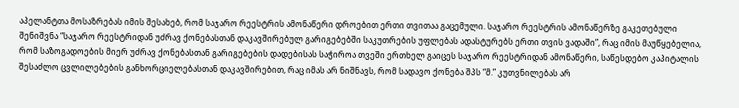აპელანტთა მოსაზრებას იმის შესახებ, რომ საჯარო რეესტრის ამონაწერი დროებით ერთი თვითაა გაცემული. საჯარო რეესტრის ამონაწერზე გაკეთებული შენიშვნა “საჯარო რეესტრიდან უძრავ ქონებასთან დაკავშირებულ გარიგებებში საკუთრების უფლებას ადასტურებს ერთი თვის ვადაში”, რაც იმის მაუწყებელია, რომ საზოგადოების მიერ უძრავ ქონებასთან გარიგებების დადებისას საჭიროა თვეში ერთხელ გაიცეს საჯარო რეესტრიდან ამონაწერი, საწესდებო კაპიტალის შესაძლო ცვლილებების განხორციელებასთან დაკავშირებით, რაც იმას არ ნიშნავს, რომ სადავო ქონება შპს “მ.” კუთვნილებას არ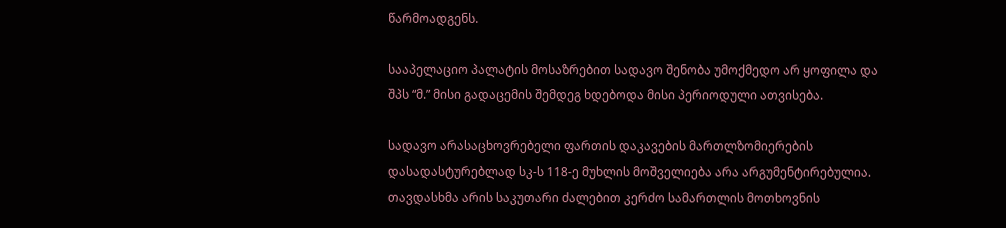წარმოადგენს.

სააპელაციო პალატის მოსაზრებით სადავო შენობა უმოქმედო არ ყოფილა და შპს “მ.” მისი გადაცემის შემდეგ ხდებოდა მისი პერიოდული ათვისება.

სადავო არასაცხოვრებელი ფართის დაკავების მართლზომიერების დასადასტურებლად სკ-ს 118-ე მუხლის მოშველიება არა არგუმენტირებულია. თავდასხმა არის საკუთარი ძალებით კერძო სამართლის მოთხოვნის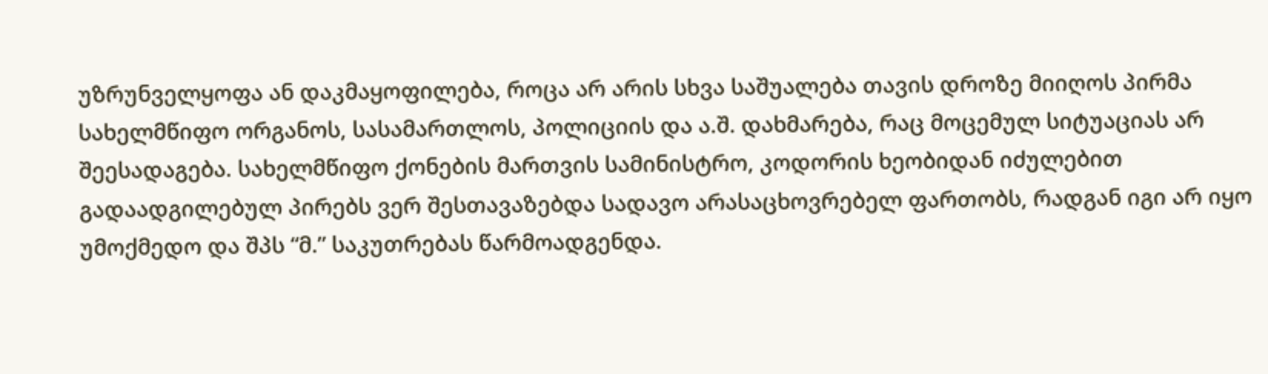უზრუნველყოფა ან დაკმაყოფილება, როცა არ არის სხვა საშუალება თავის დროზე მიიღოს პირმა სახელმწიფო ორგანოს, სასამართლოს, პოლიციის და ა.შ. დახმარება, რაც მოცემულ სიტუაციას არ შეესადაგება. სახელმწიფო ქონების მართვის სამინისტრო, კოდორის ხეობიდან იძულებით გადაადგილებულ პირებს ვერ შესთავაზებდა სადავო არასაცხოვრებელ ფართობს, რადგან იგი არ იყო უმოქმედო და შპს “მ.” საკუთრებას წარმოადგენდა.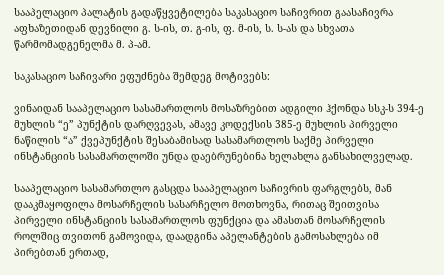სააპელაციო პალატის გადაწყვეტილება საკასაციო საჩივრით გაასაჩივრა აფხაზეთიდან დევნილი გ. ს-ის, თ. გ-ის, ფ. მ-ის, ს. ს-ას და სხვათა წარმომადგენელმა მ. პ-ამ.

საკასაციო საჩივარი ეფუძნება შემდეგ მოტივებს:

ვინაიდან სააპელაციო სასამართლოს მოსაზრებით ადგილი ჰქონდა სსკ-ს 394-ე მუხლის “ე” პუნქტის დარღვევას, ამავე კოდექსის 385-ე მუხლის პირველი ნაწილის “ა” ქვეპუნქტის შესაბამისად სასამართლოს საქმე პირველი ინსტანციის სასამართლოში უნდა დაებრუნებინა ხელახლა განსახილველად.

სააპელაციო სასამართლო გასცდა სააპელაციო საჩივრის ფარგლებს, მან დააკმაყოფილა მოსარჩელის სასარჩელო მოთხოვნა, რითაც შეითვისა პირველი ინსტანციის სასამართლოს ფუნქცია და ამასთან მოსარჩელის როლშიც თვითონ გამოვიდა, დაადგინა აპელანტების გამოსახლება იმ პირებთან ერთად,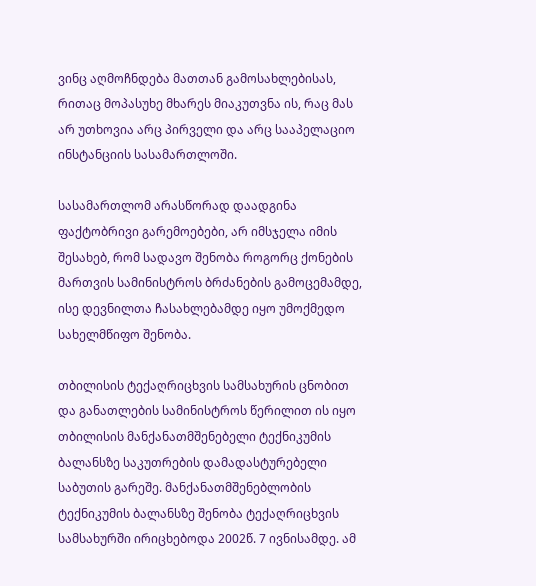ვინც აღმოჩნდება მათთან გამოსახლებისას, რითაც მოპასუხე მხარეს მიაკუთვნა ის, რაც მას არ უთხოვია არც პირველი და არც სააპელაციო ინსტანციის სასამართლოში.

სასამართლომ არასწორად დაადგინა ფაქტობრივი გარემოებები, არ იმსჯელა იმის შესახებ, რომ სადავო შენობა როგორც ქონების მართვის სამინისტროს ბრძანების გამოცემამდე, ისე დევნილთა ჩასახლებამდე იყო უმოქმედო სახელმწიფო შენობა.

თბილისის ტექაღრიცხვის სამსახურის ცნობით და განათლების სამინისტროს წერილით ის იყო თბილისის მანქანათმშენებელი ტექნიკუმის ბალანსზე საკუთრების დამადასტურებელი საბუთის გარეშე. მანქანათმშენებლობის ტექნიკუმის ბალანსზე შენობა ტექაღრიცხვის სამსახურში ირიცხებოდა 2002წ. 7 ივნისამდე. ამ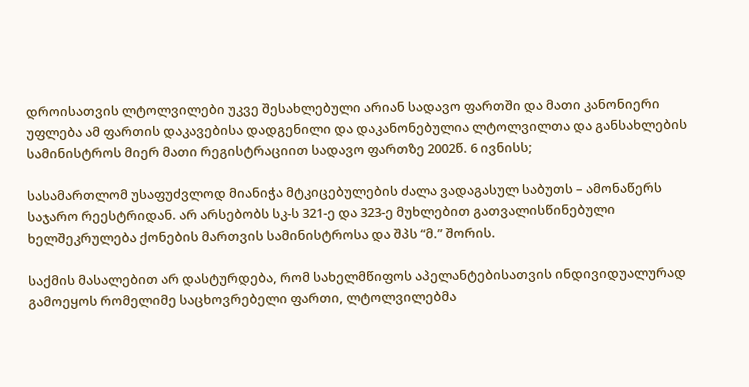დროისათვის ლტოლვილები უკვე შესახლებული არიან სადავო ფართში და მათი კანონიერი უფლება ამ ფართის დაკავებისა დადგენილი და დაკანონებულია ლტოლვილთა და განსახლების სამინისტროს მიერ მათი რეგისტრაციით სადავო ფართზე 2002წ. 6 ივნისს;

სასამართლომ უსაფუძვლოდ მიანიჭა მტკიცებულების ძალა ვადაგასულ საბუთს – ამონაწერს საჯარო რეესტრიდან. არ არსებობს სკ-ს 321-ე და 323-ე მუხლებით გათვალისწინებული ხელშეკრულება ქონების მართვის სამინისტროსა და შპს “მ.” შორის.

საქმის მასალებით არ დასტურდება, რომ სახელმწიფოს აპელანტებისათვის ინდივიდუალურად გამოეყოს რომელიმე საცხოვრებელი ფართი, ლტოლვილებმა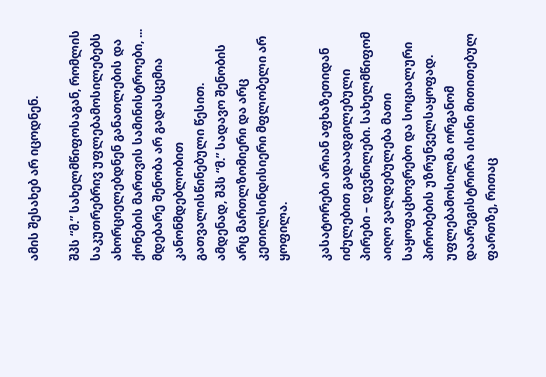ამის შესახებ არ იცოდნენ.

შპს “მ.” სახელმწიფოსაგან, რომლის საკუთრებრივ უფლებამოსილებებს ახორციელებდნენ განათლების და ქონების მართვის სამინისტროები, ... მდებარე შენობა არ გადასცემია კანონმდებლობით გათვალისწინებული წესით. ამდენად, შპს “მ.” სადავო შენობის არც მართლზომიერი და არც კეთილსინდისიერი მფლობელი არ ყოფილა.

კასატორები არიან აფხაზეთიდან იძულებით გადაადგილებული პირები – დევნილები. სახელმწიფომ აიღო ვალდებულება მათი საყოფაცხოვრებო და სოციალური პირობების უზრუნველსაყოფად. უფლებამოსილმა ორგანომ დაარეგისტრირა ისინი მითითებულ ფართზე, რითაც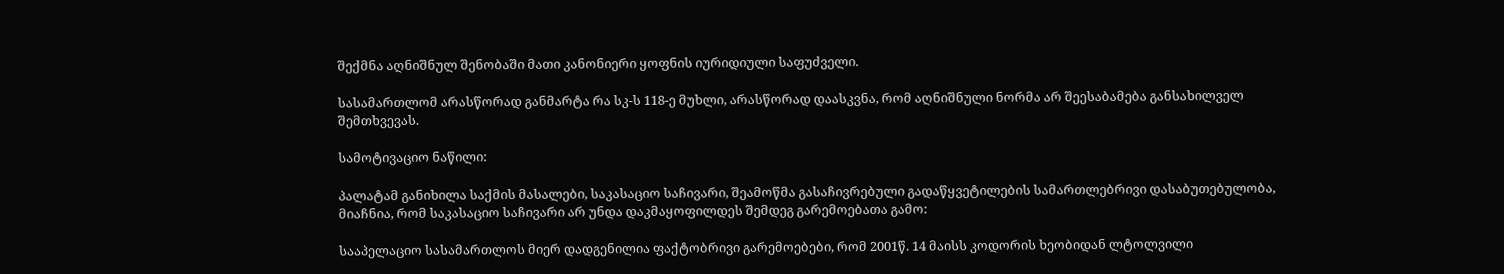შექმნა აღნიშნულ შენობაში მათი კანონიერი ყოფნის იურიდიული საფუძველი.

სასამართლომ არასწორად განმარტა რა სკ-ს 118-ე მუხლი, არასწორად დაასკვნა, რომ აღნიშნული ნორმა არ შეესაბამება განსახილველ შემთხვევას.

სამოტივაციო ნაწილი:

პალატამ განიხილა საქმის მასალები, საკასაციო საჩივარი, შეამოწმა გასაჩივრებული გადაწყვეტილების სამართლებრივი დასაბუთებულობა, მიაჩნია, რომ საკასაციო საჩივარი არ უნდა დაკმაყოფილდეს შემდეგ გარემოებათა გამო:

სააპელაციო სასამართლოს მიერ დადგენილია ფაქტობრივი გარემოებები, რომ 2001წ. 14 მაისს კოდორის ხეობიდან ლტოლვილი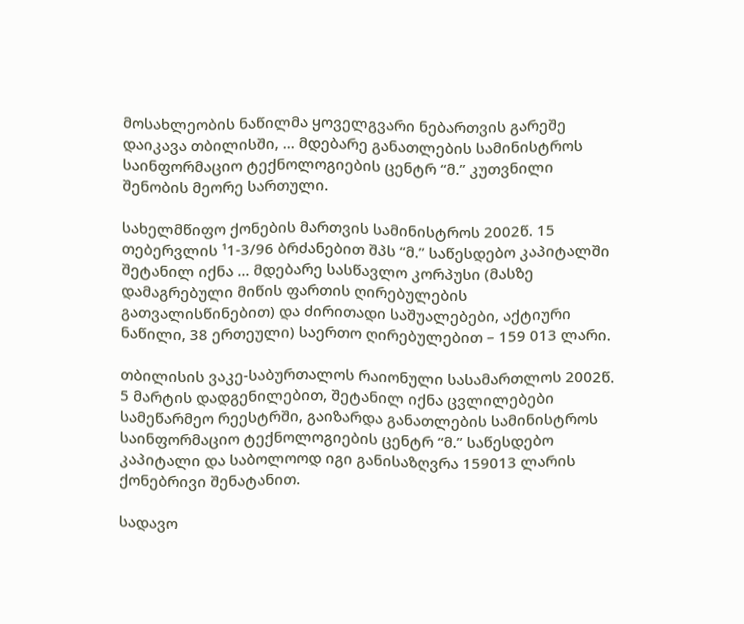მოსახლეობის ნაწილმა ყოველგვარი ნებართვის გარეშე დაიკავა თბილისში, ... მდებარე განათლების სამინისტროს საინფორმაციო ტექნოლოგიების ცენტრ “მ.” კუთვნილი შენობის მეორე სართული.

სახელმწიფო ქონების მართვის სამინისტროს 2002წ. 15 თებერვლის ¹1-3/96 ბრძანებით შპს “მ.” საწესდებო კაპიტალში შეტანილ იქნა ... მდებარე სასწავლო კორპუსი (მასზე დამაგრებული მიწის ფართის ღირებულების გათვალისწინებით) და ძირითადი საშუალებები, აქტიური ნაწილი, 38 ერთეული) საერთო ღირებულებით – 159 013 ლარი.

თბილისის ვაკე-საბურთალოს რაიონული სასამართლოს 2002წ. 5 მარტის დადგენილებით, შეტანილ იქნა ცვლილებები სამეწარმეო რეესტრში, გაიზარდა განათლების სამინისტროს საინფორმაციო ტექნოლოგიების ცენტრ “მ.” საწესდებო კაპიტალი და საბოლოოდ იგი განისაზღვრა 159013 ლარის ქონებრივი შენატანით.

სადავო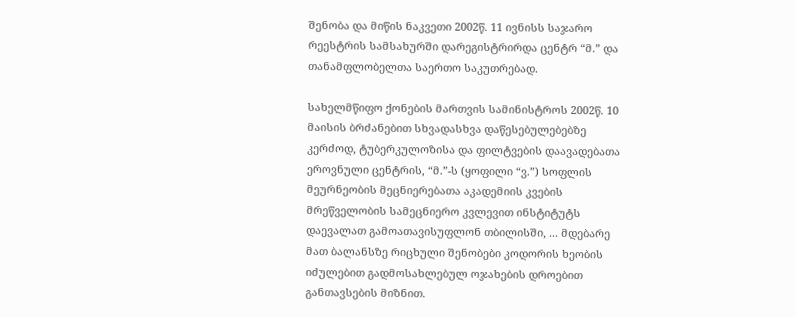შენობა და მიწის ნაკვეთი 2002წ. 11 ივნისს საჯარო რეესტრის სამსახურში დარეგისტრირდა ცენტრ “მ.” და თანამფლობელთა საერთო საკუთრებად.

სახელმწიფო ქონების მართვის სამინისტროს 2002წ. 10 მაისის ბრძანებით სხვადასხვა დაწესებულებებზე კერძოდ, ტუბერკულოზისა და ფილტვების დაავადებათა ეროვნული ცენტრის, “მ.”-ს (ყოფილი “ვ.”) სოფლის მეურნეობის მეცნიერებათა აკადემიის კვების მრეწველობის სამეცნიერო კვლევით ინსტიტუტს დაევალათ გამოათავისუფლონ თბილისში, ... მდებარე მათ ბალანსზე რიცხული შენობები კოდორის ხეობის იძულებით გადმოსახლებულ ოჯახების დროებით განთავსების მიზნით.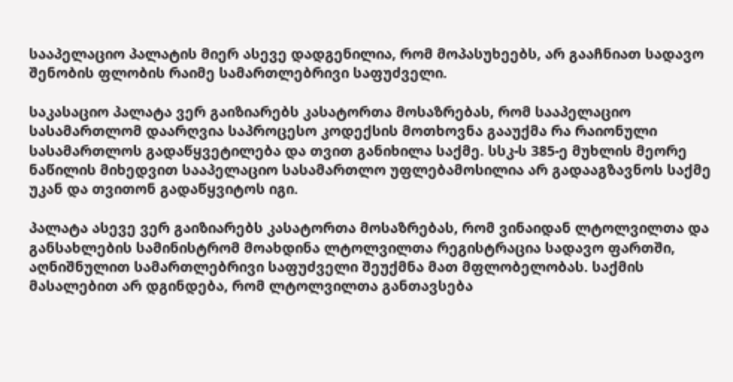სააპელაციო პალატის მიერ ასევე დადგენილია, რომ მოპასუხეებს, არ გააჩნიათ სადავო შენობის ფლობის რაიმე სამართლებრივი საფუძველი.

საკასაციო პალატა ვერ გაიზიარებს კასატორთა მოსაზრებას, რომ სააპელაციო სასამართლომ დაარღვია საპროცესო კოდექსის მოთხოვნა გააუქმა რა რაიონული სასამართლოს გადაწყვეტილება და თვით განიხილა საქმე. სსკ-ს 385-ე მუხლის მეორე ნაწილის მიხედვით სააპელაციო სასამართლო უფლებამოსილია არ გადააგზავნოს საქმე უკან და თვითონ გადაწყვიტოს იგი.

პალატა ასევე ვერ გაიზიარებს კასატორთა მოსაზრებას, რომ ვინაიდან ლტოლვილთა და განსახლების სამინისტრომ მოახდინა ლტოლვილთა რეგისტრაცია სადავო ფართში, აღნიშნულით სამართლებრივი საფუძველი შეუქმნა მათ მფლობელობას. საქმის მასალებით არ დგინდება, რომ ლტოლვილთა განთავსება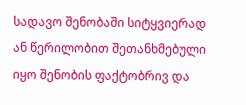სადავო შენობაში სიტყვიერად ან წერილობით შეთანხმებული იყო შენობის ფაქტობრივ და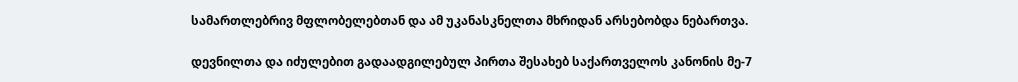სამართლებრივ მფლობელებთან და ამ უკანასკნელთა მხრიდან არსებობდა ნებართვა.

დევნილთა და იძულებით გადაადგილებულ პირთა შესახებ საქართველოს კანონის მე-7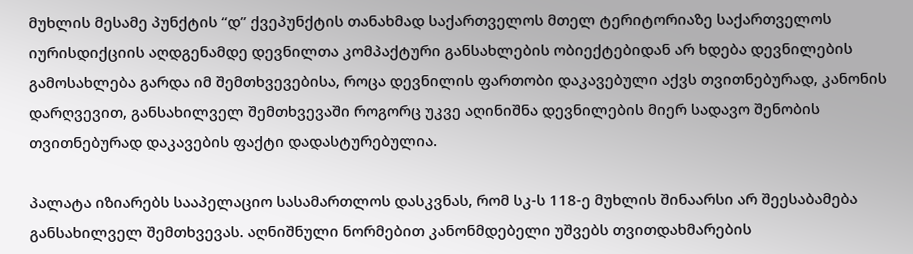მუხლის მესამე პუნქტის “დ” ქვეპუნქტის თანახმად საქართველოს მთელ ტერიტორიაზე საქართველოს იურისდიქციის აღდგენამდე დევნილთა კომპაქტური განსახლების ობიექტებიდან არ ხდება დევნილების გამოსახლება გარდა იმ შემთხვევებისა, როცა დევნილის ფართობი დაკავებული აქვს თვითნებურად, კანონის დარღვევით, განსახილველ შემთხვევაში როგორც უკვე აღინიშნა დევნილების მიერ სადავო შენობის თვითნებურად დაკავების ფაქტი დადასტურებულია.

პალატა იზიარებს სააპელაციო სასამართლოს დასკვნას, რომ სკ-ს 118-ე მუხლის შინაარსი არ შეესაბამება განსახილველ შემთხვევას. აღნიშნული ნორმებით კანონმდებელი უშვებს თვითდახმარების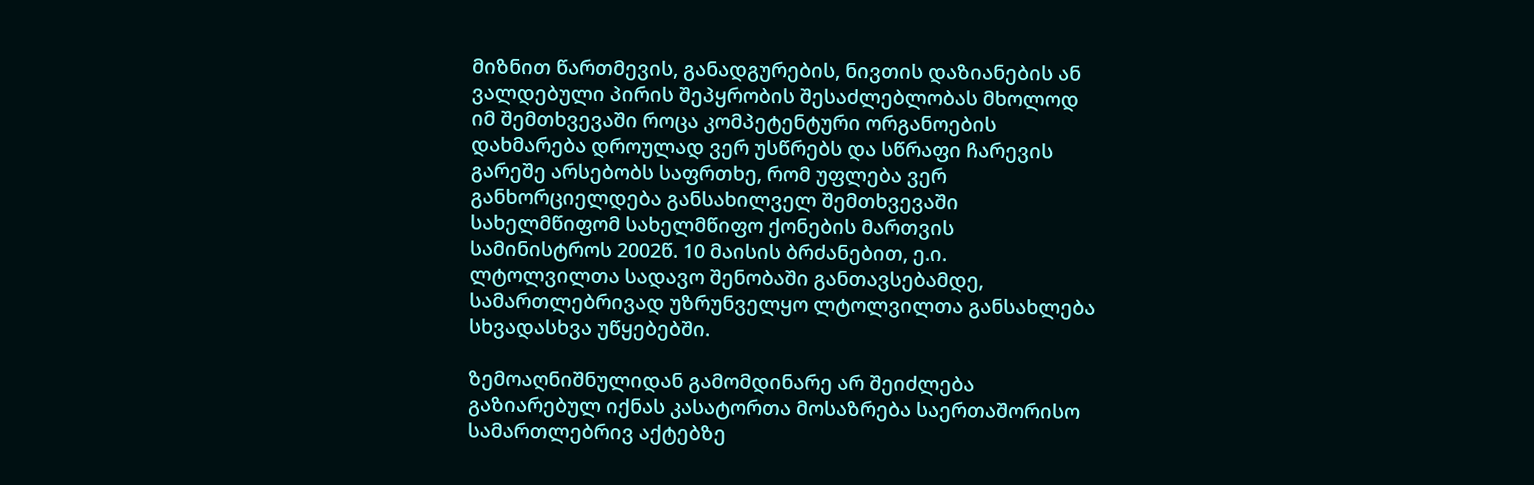მიზნით წართმევის, განადგურების, ნივთის დაზიანების ან ვალდებული პირის შეპყრობის შესაძლებლობას მხოლოდ იმ შემთხვევაში როცა კომპეტენტური ორგანოების დახმარება დროულად ვერ უსწრებს და სწრაფი ჩარევის გარეშე არსებობს საფრთხე, რომ უფლება ვერ განხორციელდება განსახილველ შემთხვევაში სახელმწიფომ სახელმწიფო ქონების მართვის სამინისტროს 2002წ. 10 მაისის ბრძანებით, ე.ი. ლტოლვილთა სადავო შენობაში განთავსებამდე, სამართლებრივად უზრუნველყო ლტოლვილთა განსახლება სხვადასხვა უწყებებში.

ზემოაღნიშნულიდან გამომდინარე არ შეიძლება გაზიარებულ იქნას კასატორთა მოსაზრება საერთაშორისო სამართლებრივ აქტებზე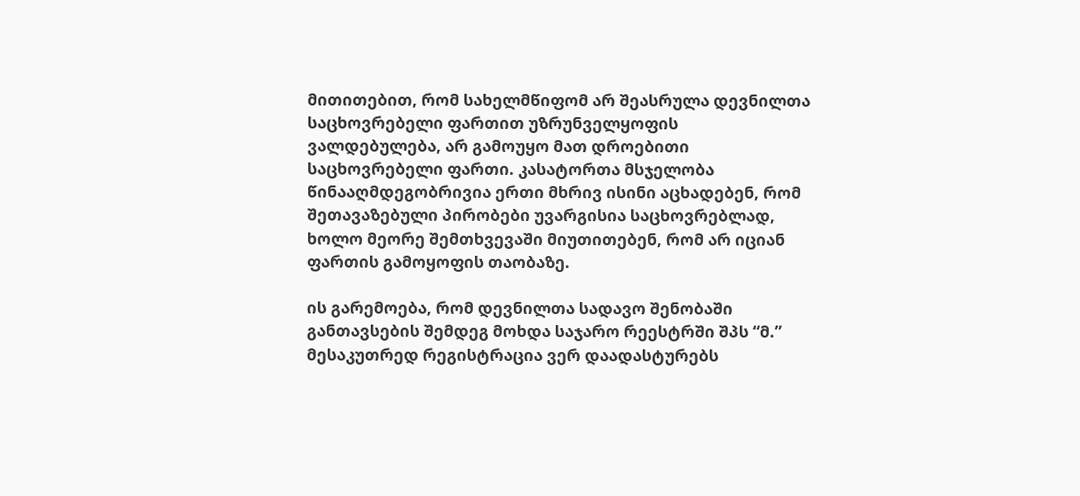მითითებით, რომ სახელმწიფომ არ შეასრულა დევნილთა საცხოვრებელი ფართით უზრუნველყოფის ვალდებულება, არ გამოუყო მათ დროებითი საცხოვრებელი ფართი. კასატორთა მსჯელობა წინააღმდეგობრივია ერთი მხრივ ისინი აცხადებენ, რომ შეთავაზებული პირობები უვარგისია საცხოვრებლად, ხოლო მეორე შემთხვევაში მიუთითებენ, რომ არ იციან ფართის გამოყოფის თაობაზე.

ის გარემოება, რომ დევნილთა სადავო შენობაში განთავსების შემდეგ მოხდა საჯარო რეესტრში შპს “მ.” მესაკუთრედ რეგისტრაცია ვერ დაადასტურებს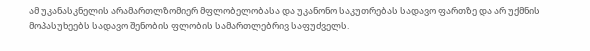ამ უკანასკნელის არამართლზომიერ მფლობელობასა და უკანონო საკუთრებას სადავო ფართზე და არ უქმნის მოპასუხეებს სადავო შენობის ფლობის სამართლებრივ საფუძველს.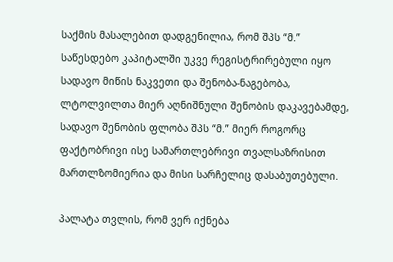საქმის მასალებით დადგენილია, რომ შპს “მ.” საწესდებო კაპიტალში უკვე რეგისტრირებული იყო სადავო მიწის ნაკვეთი და შენობა-ნაგებობა, ლტოლვილთა მიერ აღნიშნული შენობის დაკავებამდე, სადავო შენობის ფლობა შპს “მ.” მიერ როგორც ფაქტობრივი ისე სამართლებრივი თვალსაზრისით მართლზომიერია და მისი სარჩელიც დასაბუთებული.

პალატა თვლის, რომ ვერ იქნება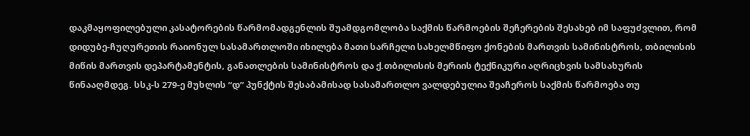დაკმაყოფილებული კასატორების წარმომადგენლის შუამდგომლობა საქმის წარმოების შეჩერების შესახებ იმ საფუძვლით, რომ დიდუბე-ჩუღურეთის რაიონულ სასამართლოში იხილება მათი სარჩელი სახელმწიფო ქონების მართვის სამინისტროს, თბილისის მიწის მართვის დეპარტამენტის, განათლების სამინისტროს და ქ.თბილისის მერიის ტექნიკური აღრიცხვის სამსახურის წინააღმდეგ. სსკ-ს 279-ე მუხლის “დ” პუნქტის შესაბამისად სასამართლო ვალდებულია შეაჩეროს საქმის წარმოება თუ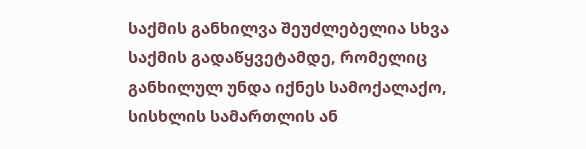საქმის განხილვა შეუძლებელია სხვა საქმის გადაწყვეტამდე, რომელიც განხილულ უნდა იქნეს სამოქალაქო, სისხლის სამართლის ან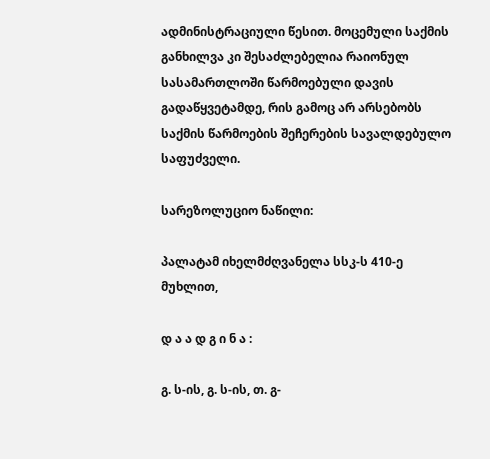ადმინისტრაციული წესით. მოცემული საქმის განხილვა კი შესაძლებელია რაიონულ სასამართლოში წარმოებული დავის გადაწყვეტამდე, რის გამოც არ არსებობს საქმის წარმოების შეჩერების სავალდებულო საფუძველი.

სარეზოლუციო ნაწილი:

პალატამ იხელმძღვანელა სსკ-ს 410-ე მუხლით,

დ ა ა დ გ ი ნ ა :

გ. ს-ის, გ. ს-ის, თ. გ-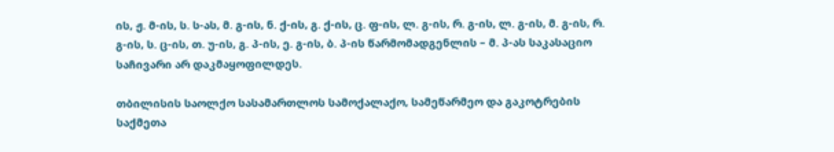ის, ჟ. მ-ის, ს. ს-ას, მ. გ-ის, ნ. ქ-ის, გ. ქ-ის, ც. ფ-ის, ლ. გ-ის, რ. გ-ის, ლ. გ-ის, მ. გ-ის, რ. გ-ის, ს. ც-ის, თ. უ-ის, გ. პ-ის, ე. გ-ის, ბ. პ-ის წარმომადგენლის – მ. პ-ას საკასაციო საჩივარი არ დაკმაყოფილდეს.

თბილისის საოლქო სასამართლოს სამოქალაქო, სამეწარმეო და გაკოტრების საქმეთა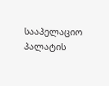სააპელაციო პალატის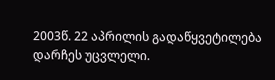2003წ. 22 აპრილის გადაწყვეტილება დარჩეს უცვლელი.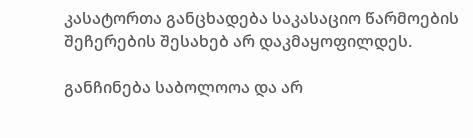კასატორთა განცხადება საკასაციო წარმოების შეჩერების შესახებ არ დაკმაყოფილდეს.

განჩინება საბოლოოა და არ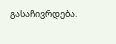გასაჩივრდება.